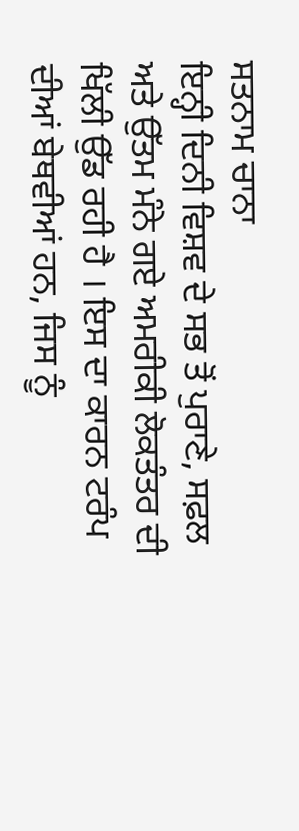ਸਤਨਾਮ ਚਾਨਾ
ਇਨ੍ਹੀ ਦਿਨੀ ਵਿਸ਼ਵ ਦੇ ਸਭ ਤੋਂ ਪੁਰਾਣੇ, ਸਫ਼ਲ ਅਤੇ ਉੱਤਮ ਮੰਨੇ ਗਏ ਅਮਰੀਕੀ ਲੋਕਤੰਤਰ ਦੀ ਖਿੱਲੀ ਉੱਡ ਰਹੀ ਹੈ । ਇਸ ਦਾ ਕਾਰਨ ਟਰੰਪ ਦੀਆਂ ਬੇਥਵੀਆਂ ਹਨ, ਜਿਸ ਨੂੰ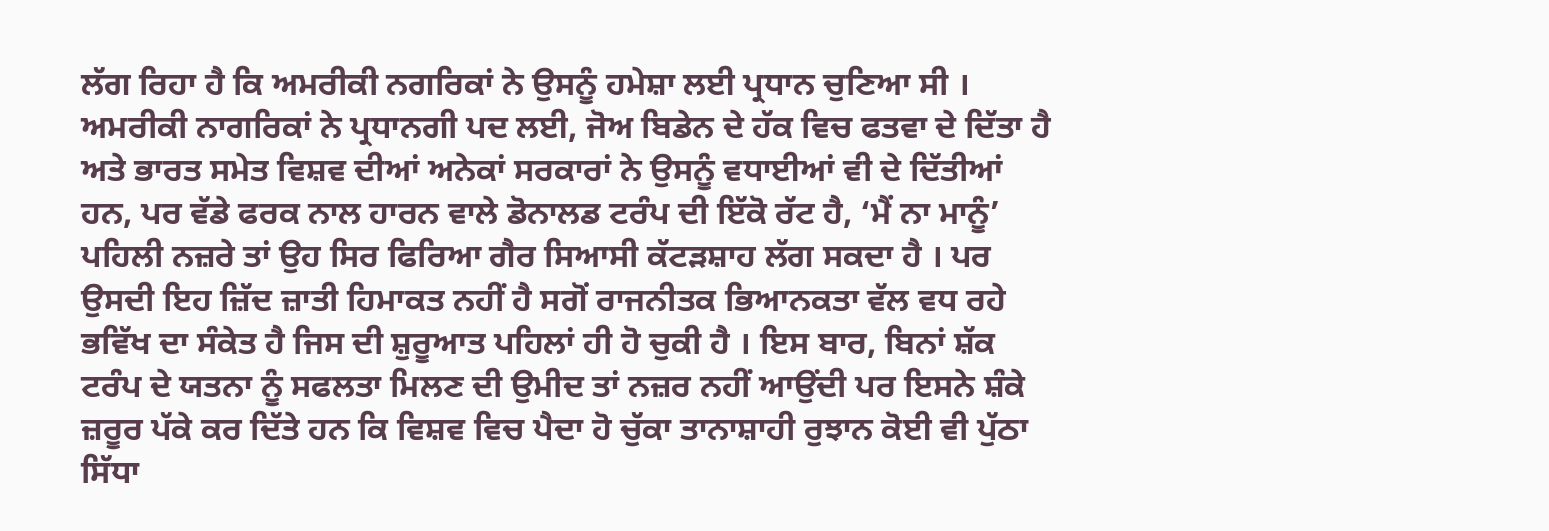ਲੱਗ ਰਿਹਾ ਹੈ ਕਿ ਅਮਰੀਕੀ ਨਗਰਿਕਾਂ ਨੇ ਉਸਨੂੰ ਹਮੇਸ਼ਾ ਲਈ ਪ੍ਰਧਾਨ ਚੁਣਿਆ ਸੀ । ਅਮਰੀਕੀ ਨਾਗਰਿਕਾਂ ਨੇ ਪ੍ਰਧਾਨਗੀ ਪਦ ਲਈ, ਜੋਅ ਬਿਡੇਨ ਦੇ ਹੱਕ ਵਿਚ ਫਤਵਾ ਦੇ ਦਿੱਤਾ ਹੈ ਅਤੇ ਭਾਰਤ ਸਮੇਤ ਵਿਸ਼ਵ ਦੀਆਂ ਅਨੇਕਾਂ ਸਰਕਾਰਾਂ ਨੇ ਉਸਨੂੰ ਵਧਾਈਆਂ ਵੀ ਦੇ ਦਿੱਤੀਆਂ ਹਨ, ਪਰ ਵੱਡੇ ਫਰਕ ਨਾਲ ਹਾਰਨ ਵਾਲੇ ਡੋਨਾਲਡ ਟਰੰਪ ਦੀ ਇੱਕੋ ਰੱਟ ਹੈ, ‘ਮੈਂ ਨਾ ਮਾਨੂੰ’ ਪਹਿਲੀ ਨਜ਼ਰੇ ਤਾਂ ਉਹ ਸਿਰ ਫਿਰਿਆ ਗੈਰ ਸਿਆਸੀ ਕੱਟੜਸ਼ਾਹ ਲੱਗ ਸਕਦਾ ਹੈ । ਪਰ ਉਸਦੀ ਇਹ ਜ਼ਿੱਦ ਜ਼ਾਤੀ ਹਿਮਾਕਤ ਨਹੀਂ ਹੈ ਸਗੋਂ ਰਾਜਨੀਤਕ ਭਿਆਨਕਤਾ ਵੱਲ ਵਧ ਰਹੇ ਭਵਿੱਖ ਦਾ ਸੰਕੇਤ ਹੈ ਜਿਸ ਦੀ ਸ਼ੁਰੂਆਤ ਪਹਿਲਾਂ ਹੀ ਹੋ ਚੁਕੀ ਹੈ । ਇਸ ਬਾਰ, ਬਿਨਾਂ ਸ਼ੱਕ ਟਰੰਪ ਦੇ ਯਤਨਾ ਨੂੰ ਸਫਲਤਾ ਮਿਲਣ ਦੀ ਉਮੀਦ ਤਾਂ ਨਜ਼ਰ ਨਹੀਂ ਆਉਂਦੀ ਪਰ ਇਸਨੇ ਸ਼ੰਕੇ ਜ਼ਰੂਰ ਪੱਕੇ ਕਰ ਦਿੱਤੇ ਹਨ ਕਿ ਵਿਸ਼ਵ ਵਿਚ ਪੈਦਾ ਹੋ ਚੁੱਕਾ ਤਾਨਾਸ਼ਾਹੀ ਰੁਝਾਨ ਕੋਈ ਵੀ ਪੁੱਠਾ ਸਿੱਧਾ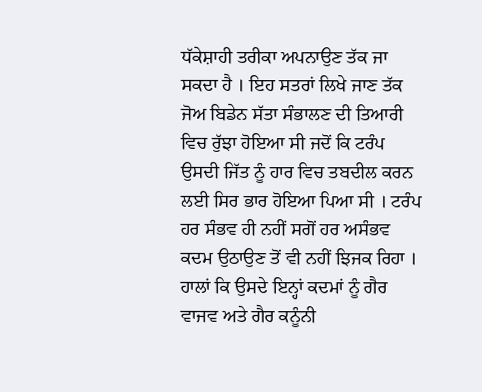ਧੱਕੇਸ਼ਾਹੀ ਤਰੀਕਾ ਅਪਨਾਉਣ ਤੱਕ ਜਾ ਸਕਦਾ ਹੈ । ਇਹ ਸਤਰਾਂ ਲਿਖੇ ਜਾਣ ਤੱਕ ਜੋਅ ਬਿਡੇਨ ਸੱਤਾ ਸੰਭਾਲਣ ਦੀ ਤਿਆਰੀ ਵਿਚ ਰੁੱਝਾ ਹੋਇਆ ਸੀ ਜਦੋਂ ਕਿ ਟਰੰਪ ਉਸਦੀ ਜਿੱਤ ਨੂੰ ਹਾਰ ਵਿਚ ਤਬਦੀਲ ਕਰਨ ਲਈ ਸਿਰ ਭਾਰ ਹੋਇਆ ਪਿਆ ਸੀ । ਟਰੰਪ ਹਰ ਸੰਭਵ ਹੀ ਨਹੀਂ ਸਗੋਂ ਹਰ ਅਸੰਭਵ ਕਦਮ ਉਠਾਉਣ ਤੋਂ ਵੀ ਨਹੀਂ ਝਿਜਕ ਰਿਹਾ । ਹਾਲਾਂ ਕਿ ਉਸਦੇ ਇਨ੍ਹਾਂ ਕਦਮਾਂ ਨੂੰ ਗੈਰ ਵਾਜਵ ਅਤੇ ਗੈਰ ਕਨੂੰਨੀ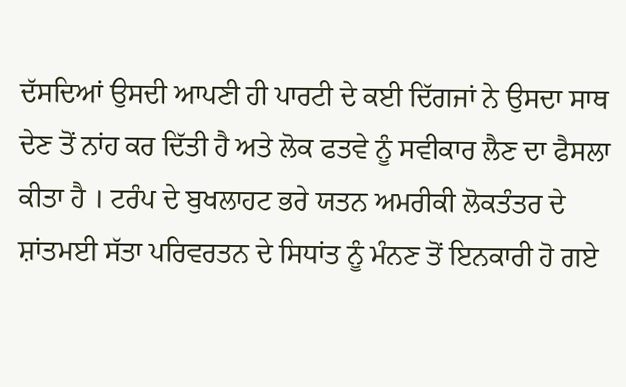ਦੱਸਦਿਆਂ ਉਸਦੀ ਆਪਣੀ ਹੀ ਪਾਰਟੀ ਦੇ ਕਈ ਦਿੱਗਜਾਂ ਨੇ ਉਸਦਾ ਸਾਥ ਦੇਣ ਤੋਂ ਨਾਂਹ ਕਰ ਦਿੱਤੀ ਹੈ ਅਤੇ ਲੋਕ ਫਤਵੇ ਨੂੰ ਸਵੀਕਾਰ ਲੈਣ ਦਾ ਫੈਸਲਾ ਕੀਤਾ ਹੈ । ਟਰੰਪ ਦੇ ਬੁਖਲਾਹਟ ਭਰੇ ਯਤਨ ਅਮਰੀਕੀ ਲੋਕਤੰਤਰ ਦੇ ਸ਼ਾਂਤਮਈ ਸੱਤਾ ਪਰਿਵਰਤਨ ਦੇ ਸਿਧਾਂਤ ਨੂੰ ਮੰਨਣ ਤੋਂ ਇਨਕਾਰੀ ਹੋ ਗਏ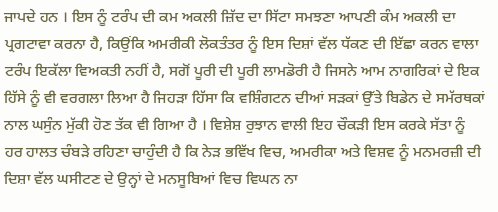ਜਾਪਦੇ ਹਨ । ਇਸ ਨੂੰ ਟਰੰਪ ਦੀ ਕਮ ਅਕਲੀ ਜ਼ਿੱਦ ਦਾ ਸਿੱਟਾ ਸਮਝਣਾ ਆਪਣੀ ਕੰਮ ਅਕਲੀ ਦਾ ਪ੍ਰਗਟਾਵਾ ਕਰਨਾ ਹੈ, ਕਿਉਂਕਿ ਅਮਰੀਕੀ ਲੋਕਤੰਤਰ ਨੂੰ ਇਸ ਦਿਸ਼ਾਂ ਵੱਲ ਧੱਕਣ ਦੀ ਇੱਛਾ ਕਰਨ ਵਾਲਾ ਟਰੰਪ ਇਕੱਲਾ ਵਿਅਕਤੀ ਨਹੀਂ ਹੈ, ਸਗੋਂ ਪੂਰੀ ਦੀ ਪੂਰੀ ਲਾਮਡੋਰੀ ਹੈ ਜਿਸਨੇ ਆਮ ਨਾਗਰਿਕਾਂ ਦੇ ਇਕ ਹਿੱਸੇ ਨੂੰ ਵੀ ਵਰਗਲਾ ਲਿਆ ਹੈ ਜਿਹੜਾ ਹਿੱਸਾ ਕਿ ਵਸ਼ਿੰਗਟਨ ਦੀਆਂ ਸੜਕਾਂ ਉੱਤੇ ਬਿਡੇਨ ਦੇ ਸਮੱਰਥਕਾਂ ਨਾਲ ਘਸੁੰਨ ਮੁੱਕੀ ਹੋਣ ਤੱਕ ਵੀ ਗਿਆ ਹੈ । ਵਿਸ਼ੇਸ਼ ਰੁਝਾਨ ਵਾਲੀ ਇਹ ਚੌਕੜੀ ਇਸ ਕਰਕੇ ਸੱਤਾ ਨੂੰ ਹਰ ਹਾਲਤ ਚੰਬੜੇ ਰਹਿਣਾ ਚਾਹੁੰਦੀ ਹੈ ਕਿ ਨੇੜ ਭਵਿੱਖ ਵਿਚ, ਅਮਰੀਕਾ ਅਤੇ ਵਿਸ਼ਵ ਨੂੰ ਮਨਮਰਜ਼ੀ ਦੀ ਦਿਸ਼ਾ ਵੱਲ ਘਸੀਟਣ ਦੇ ਉਨ੍ਹਾਂ ਦੇ ਮਨਸੂਬਿਆਂ ਵਿਚ ਵਿਘਨ ਨਾ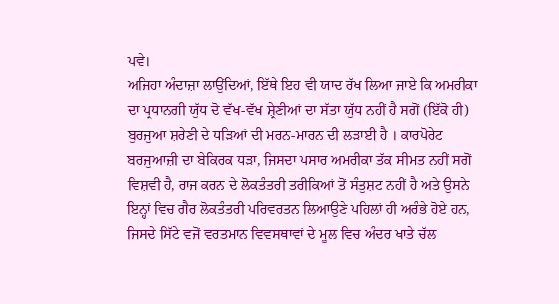ਪਵੇ।
ਅਜਿਹਾ ਅੰਦਾਜ਼ਾ ਲਾਉਂਦਿਆਂ, ਇੱਥੇ ਇਹ ਵੀ ਯਾਦ ਰੱਖ ਲਿਆ ਜਾਏ ਕਿ ਅਮਰੀਕਾ ਦਾ ਪ੍ਰਧਾਨਗੀ ਯੁੱਧ ਦੋ ਵੱਖ-ਵੱਖ ਸ਼੍ਰੇਣੀਆਂ ਦਾ ਸੱਤਾ ਯੁੱਧ ਨਹੀਂ ਹੈ ਸਗੋਂ (ਇੱਕੋ ਹੀ) ਬੁਰਜੁਆ ਸ਼ਰੇਣੀ ਦੇ ਧੜਿਆਂ ਦੀ ਮਰਨ-ਮਾਰਨ ਦੀ ਲੜਾਈ ਹੈ । ਕਾਰਪੋਰੇਟ ਬਰਜੁਆਜ਼ੀ ਦਾ ਬੇਕਿਰਕ ਧੜਾ, ਜਿਸਦਾ ਪਸਾਰ ਅਮਰੀਕਾ ਤੱਕ ਸੀਮਤ ਨਹੀਂ ਸਗੋਂ ਵਿਸ਼ਵੀ ਹੈ, ਰਾਜ ਕਰਨ ਦੇ ਲੋਕਤੰਤਰੀ ਤਰੀਕਿਆਂ ਤੋਂ ਸੰਤੁਸ਼ਟ ਨਹੀਂ ਹੈ ਅਤੇ ਉਸਨੇ ਇਨ੍ਹਾਂ ਵਿਚ ਗੈਰ ਲੋਕਤੰਤਰੀ ਪਰਿਵਰਤਨ ਲਿਆਉਣੇ ਪਹਿਲਾਂ ਹੀ ਅਰੰਭੇ ਹੋਏ ਹਨ, ਜਿਸਦੇ ਸਿੱਟੇ ਵਜੋਂ ਵਰਤਮਾਨ ਵਿਵਸਥਾਵਾਂ ਦੇ ਮੂਲ ਵਿਚ ਅੰਦਰ ਖਾਤੇ ਚੱਲ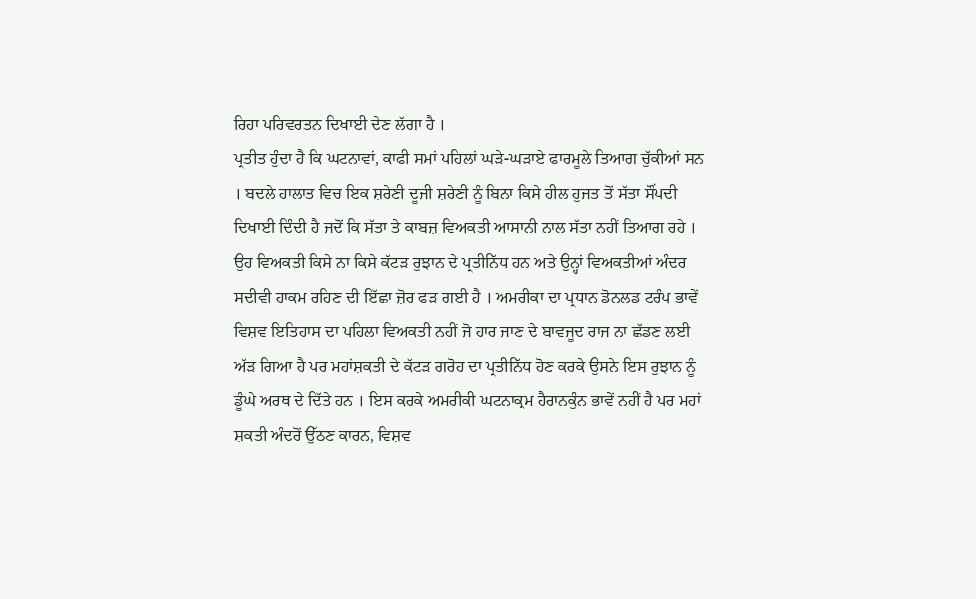ਰਿਹਾ ਪਰਿਵਰਤਨ ਦਿਖਾਈ ਦੇਣ ਲੱਗਾ ਹੈ ।
ਪ੍ਰਤੀਤ ਹੁੰਦਾ ਹੈ ਕਿ ਘਟਨਾਵਾਂ, ਕਾਫੀ ਸਮਾਂ ਪਹਿਲਾਂ ਘੜੇ-ਘੜਾਏ ਫਾਰਮੂਲੇ ਤਿਆਗ ਚੁੱਕੀਆਂ ਸਨ । ਬਦਲੇ ਹਾਲਾਤ ਵਿਚ ਇਕ ਸ਼ਰੇਣੀ ਦੂਜੀ ਸ਼ਰੇਣੀ ਨੂੰ ਬਿਨਾ ਕਿਸੇ ਹੀਲ ਹੁਜਤ ਤੋਂ ਸੱਤਾ ਸੌਂਪਦੀ ਦਿਖਾਈ ਦਿੰਦੀ ਹੈ ਜਦੋਂ ਕਿ ਸੱਤਾ ਤੇ ਕਾਬਜ਼ ਵਿਅਕਤੀ ਆਸਾਨੀ ਨਾਲ ਸੱਤਾ ਨਹੀਂ ਤਿਆਗ ਰਹੇ । ਉਹ ਵਿਅਕਤੀ ਕਿਸੇ ਨਾ ਕਿਸੇ ਕੱਟੜ ਰੁਝਾਨ ਦੇ ਪ੍ਰਤੀਨਿੱਧ ਹਨ ਅਤੇ ਉਨ੍ਹਾਂ ਵਿਅਕਤੀਆਂ ਅੰਦਰ ਸਦੀਵੀ ਹਾਕਮ ਰਹਿਣ ਦੀ ਇੱਛਾ ਜ਼ੋਰ ਫੜ ਗਈ ਹੈ । ਅਮਰੀਕਾ ਦਾ ਪ੍ਰਧਾਨ ਡੋਨਲਡ ਟਰੰਪ ਭਾਵੇਂ ਵਿਸ਼ਵ ਇਤਿਹਾਸ ਦਾ ਪਹਿਲਾ ਵਿਅਕਤੀ ਨਹੀਂ ਜੋ ਹਾਰ ਜਾਣ ਦੇ ਬਾਵਜੂਦ ਰਾਜ ਨਾ ਛੱਡਣ ਲਈ ਅੱੜ ਗਿਆ ਹੈ ਪਰ ਮਹਾਂਸ਼ਕਤੀ ਦੇ ਕੱਟੜ ਗਰੋਹ ਦਾ ਪ੍ਰਤੀਨਿੱਧ ਹੋਣ ਕਰਕੇ ਉਸਨੇ ਇਸ ਰੁਝਾਨ ਨੂੰ ਡੂੰਘੇ ਅਰਥ ਦੇ ਦਿੱਤੇ ਹਨ । ਇਸ ਕਰਕੇ ਅਮਰੀਕੀ ਘਟਨਾਕ੍ਰਮ ਹੈਰਾਨਕੁੰਨ ਭਾਵੇਂ ਨਹੀਂ ਹੈ ਪਰ ਮਹਾਂ ਸ਼ਕਤੀ ਅੰਦਰੋਂ ਉੱਠਣ ਕਾਰਨ, ਵਿਸ਼ਵ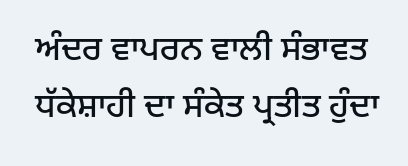ਅੰਦਰ ਵਾਪਰਨ ਵਾਲੀ ਸੰਭਾਵਤ ਧੱਕੇਸ਼ਾਹੀ ਦਾ ਸੰਕੇਤ ਪ੍ਰਤੀਤ ਹੁੰਦਾ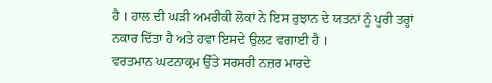ਹੈ । ਹਾਲ ਦੀ ਘੜੀ ਅਮਰੀਕੀ ਲੋਕਾਂ ਨੇ ਇਸ ਰੁਝਾਨ ਦੇ ਯਤਨਾਂ ਨੂੰ ਪੂਰੀ ਤਰ੍ਹਾਂ ਨਕਾਰ ਦਿੱਤਾ ਹੈ ਅਤੇ ਹਵਾ ਇਸਦੇ ਉਲਟ ਵਗਾਈ ਹੈ ।
ਵਰਤਮਾਨ ਘਟਨਾਕ੍ਰਮ ਉੱਤੇ ਸਰਸਰੀ ਨਜ਼ਰ ਮਾਰਦੇ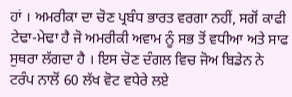ਹਾਂ । ਅਮਰੀਕਾ ਦਾ ਚੋਣ ਪ੍ਰਬੰਧ ਭਾਰਤ ਵਰਗਾ ਨਹੀਂ, ਸਗੋਂ ਕਾਫੀ ਟੇਢਾ-ਮੇਢਾ ਹੈ ਜੋ ਅਮਰੀਕੀ ਅਵਾਮ ਨੂੰ ਸਭ ਤੋਂ ਵਧੀਆ ਅਤੇ ਸਾਫ ਸੁਥਰਾ ਲੱਗਦਾ ਹੈ । ਇਸ ਚੋਣ ਦੰਗਲ ਵਿਚ ਜੋਅ ਬਿਡੇਨ ਨੇ ਟਰੰਪ ਨਾਲੋਂ 60 ਲੱਖ ਵੋਟ ਵਧੇਰੇ ਲਏ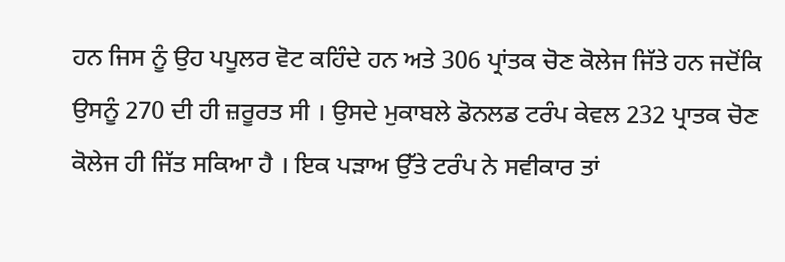ਹਨ ਜਿਸ ਨੂੰ ਉਹ ਪਪੂਲਰ ਵੋਟ ਕਹਿੰਦੇ ਹਨ ਅਤੇ 306 ਪ੍ਰਾਂਤਕ ਚੋਣ ਕੋਲੇਜ ਜਿੱਤੇ ਹਨ ਜਦੋਂਕਿ ਉਸਨੂੰ 270 ਦੀ ਹੀ ਜ਼ਰੂਰਤ ਸੀ । ਉਸਦੇ ਮੁਕਾਬਲੇ ਡੋਨਲਡ ਟਰੰਪ ਕੇਵਲ 232 ਪ੍ਰਾਤਕ ਚੋਣ ਕੋਲੇਜ ਹੀ ਜਿੱਤ ਸਕਿਆ ਹੈ । ਇਕ ਪੜਾਅ ਉੱਤੇ ਟਰੰਪ ਨੇ ਸਵੀਕਾਰ ਤਾਂ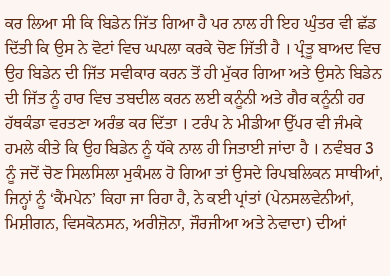ਕਰ ਲਿਆ ਸੀ ਕਿ ਬਿਡੇਨ ਜਿੱਤ ਗਿਆ ਹੈ ਪਰ ਨਾਲ ਹੀ ਇਹ ਘੁੰਤਰ ਵੀ ਛੱਡ ਦਿੱਤੀ ਕਿ ਉਸ ਨੇ ਵੋਟਾਂ ਵਿਚ ਘਪਲਾ ਕਰਕੇ ਚੋਣ ਜਿੱਤੀ ਹੈ । ਪ੍ਰੰਤੂ ਬਾਅਦ ਵਿਚ ਉਹ ਬਿਡੇਨ ਦੀ ਜਿੱਤ ਸਵੀਕਾਰ ਕਰਨ ਤੋਂ ਹੀ ਮੁੱਕਰ ਗਿਆ ਅਤੇ ਉਸਨੇ ਬਿਡੇਨ ਦੀ ਜਿੱਤ ਨੂੰ ਹਾਰ ਵਿਚ ਤਬਦੀਲ ਕਰਨ ਲਈ ਕਨੂੰਨੀ ਅਤੇ ਗੈਰ ਕਨੂੰਨੀ ਹਰ ਹੱਥਕੰਡਾ ਵਰਤਣਾ ਅਰੰਭ ਕਰ ਦਿੱਤਾ । ਟਰੰਪ ਨੇ ਮੀਡੀਆ ਉੱਪਰ ਵੀ ਜੰਮਕੇ ਹਮਲੇ ਕੀਤੇ ਕਿ ਉਹ ਬਿਡੇਨ ਨੂੰ ਧੱਕੇ ਨਾਲ ਹੀ ਜਿਤਾਈ ਜਾਂਦਾ ਹੈ । ਨਵੰਬਰ 3 ਨੂੰ ਜਦੋਂ ਚੋਣ ਸਿਲਸਿਲਾ ਮੁਕੰਮਲ ਹੋ ਗਿਆ ਤਾਂ ਉਸਦੇ ਰਿਪਬਲਿਕਨ ਸਾਥੀਆਂ, ਜਿਨ੍ਹਾਂ ਨੂੰ ‘ਕੈਂਮਪੇਨ’ ਕਿਹਾ ਜਾ ਰਿਹਾ ਹੈ, ਨੇ ਕਈ ਪ੍ਰਾਂਤਾਂ (ਪੇਨਸਲਵੇਨੀਆਂ, ਮਿਸ਼ੀਗਨ, ਵਿਸਕੋਨਸਨ, ਅਰੀਜ਼ੋਨਾ, ਜੌਰਜੀਆ ਅਤੇ ਨੇਵਾਦਾ) ਦੀਆਂ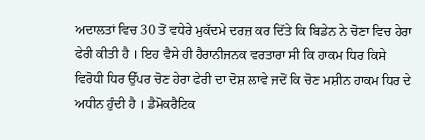ਅਦਾਲਤਾਂ ਵਿਚ 30 ਤੋਂ ਵਧੇਰੇ ਮੁਕੱਦਮੇ ਦਰਜ਼ ਕਰ ਦਿੱਤੇ ਕਿ ਬਿਡੇਨ ਨੇ ਚੋਣਾ ਵਿਚ ਹੇਰਾ ਫੇਰੀ ਕੀਤੀ ਹੈ । ਇਹ ਵੈਸੇ ਹੀ ਹੈਰਾਨੀਜਨਕ ਵਰਤਾਰਾ ਸੀ ਕਿ ਹਾਕਮ ਧਿਰ ਕਿਸੇ ਵਿਰੋਧੀ ਧਿਰ ਉੱਪਰ ਚੋਣ ਹੇਰਾ ਫੇਰੀ ਦਾ ਦੋਸ਼ ਲਾਵੇ ਜਦੋਂ ਕਿ ਚੋਣ ਮਸ਼ੀਨ ਹਾਕਮ ਧਿਰ ਦੇ ਅਧੀਨ ਹੁੰਦੀ ਹੈ । ਡੈਮੋਕਰੈਟਿਕ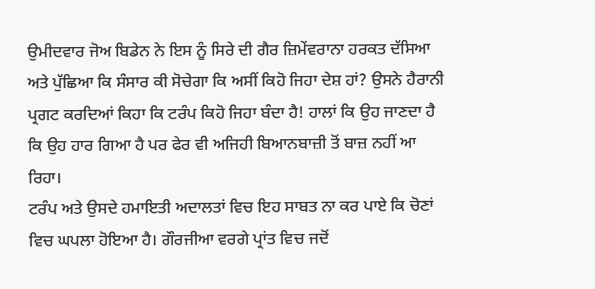ਉਮੀਦਵਾਰ ਜੋਅ ਬਿਡੇਨ ਨੇ ਇਸ ਨੂੰ ਸਿਰੇ ਦੀ ਗੈਰ ਜ਼ਿਮੇਂਵਰਾਨਾ ਹਰਕਤ ਦੱਸਿਆ ਅਤੇ ਪੁੱਛਿਆ ਕਿ ਸੰਸਾਰ ਕੀ ਸੋਚੇਗਾ ਕਿ ਅਸੀਂ ਕਿਹੋ ਜਿਹਾ ਦੇਸ਼ ਹਾਂ? ਉਸਨੇ ਹੈਰਾਨੀ ਪ੍ਰਗਟ ਕਰਦਿਆਂ ਕਿਹਾ ਕਿ ਟਰੰਪ ਕਿਹੋ ਜਿਹਾ ਬੰਦਾ ਹੈ! ਹਾਲਾਂ ਕਿ ਉਹ ਜਾਣਦਾ ਹੈ ਕਿ ਉਹ ਹਾਰ ਗਿਆ ਹੈ ਪਰ ਫੇਰ ਵੀ ਅਜਿਹੀ ਬਿਆਨਬਾਜ਼ੀ ਤੋਂ ਬਾਜ਼ ਨਹੀਂ ਆ ਰਿਹਾ।
ਟਰੰਪ ਅਤੇ ਉਸਦੇ ਹਮਾਇਤੀ ਅਦਾਲਤਾਂ ਵਿਚ ਇਹ ਸਾਬਤ ਨਾ ਕਰ ਪਾਏ ਕਿ ਚੋਣਾਂ ਵਿਚ ਘਪਲਾ ਹੋਇਆ ਹੈ। ਗੌਰਜੀਆ ਵਰਗੇ ਪ੍ਰਾਂਤ ਵਿਚ ਜਦੋਂ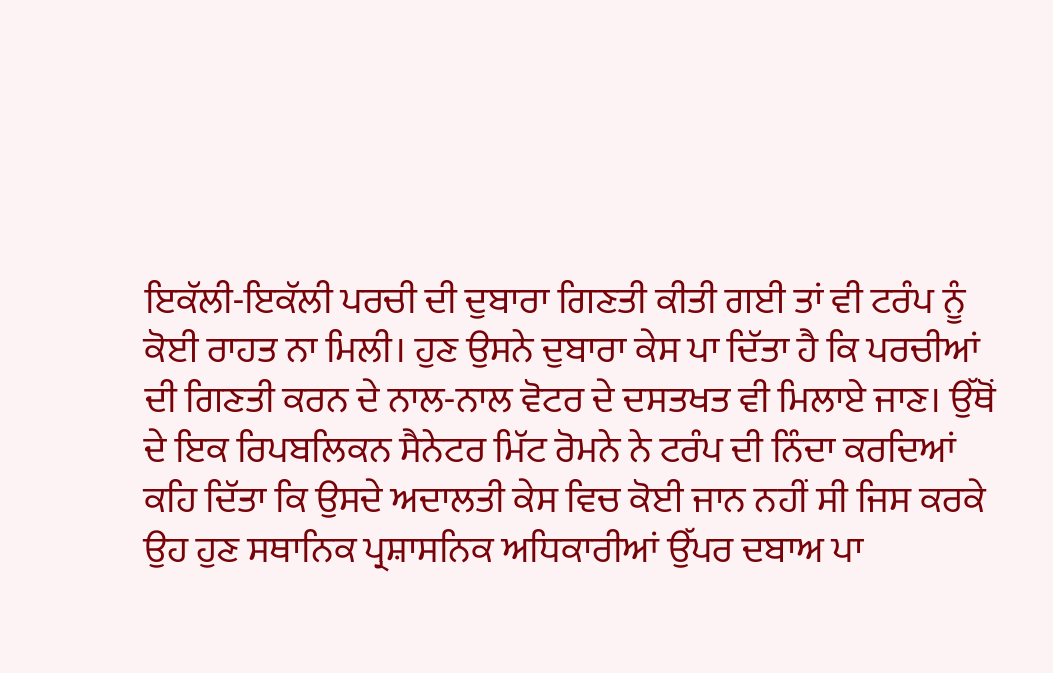ਇਕੱਲੀ-ਇਕੱਲੀ ਪਰਚੀ ਦੀ ਦੁਬਾਰਾ ਗਿਣਤੀ ਕੀਤੀ ਗਈ ਤਾਂ ਵੀ ਟਰੰਪ ਨੂੰ ਕੋਈ ਰਾਹਤ ਨਾ ਮਿਲੀ। ਹੁਣ ਉਸਨੇ ਦੁਬਾਰਾ ਕੇਸ ਪਾ ਦਿੱਤਾ ਹੈ ਕਿ ਪਰਚੀਆਂ ਦੀ ਗਿਣਤੀ ਕਰਨ ਦੇ ਨਾਲ-ਨਾਲ ਵੋਟਰ ਦੇ ਦਸਤਖਤ ਵੀ ਮਿਲਾਏ ਜਾਣ। ਉੱਥੋਂ ਦੇ ਇਕ ਰਿਪਬਲਿਕਨ ਸੈਨੇਟਰ ਮਿੱਟ ਰੋਮਨੇ ਨੇ ਟਰੰਪ ਦੀ ਨਿੰਦਾ ਕਰਦਿਆਂ ਕਹਿ ਦਿੱਤਾ ਕਿ ਉਸਦੇ ਅਦਾਲਤੀ ਕੇਸ ਵਿਚ ਕੋਈ ਜਾਨ ਨਹੀਂ ਸੀ ਜਿਸ ਕਰਕੇ ਉਹ ਹੁਣ ਸਥਾਨਿਕ ਪ੍ਰਸ਼ਾਸਨਿਕ ਅਧਿਕਾਰੀਆਂ ਉੱਪਰ ਦਬਾਅ ਪਾ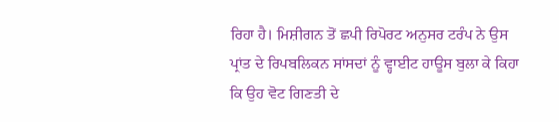ਰਿਹਾ ਹੈ। ਮਿਸ਼ੀਗਨ ਤੋਂ ਛਪੀ ਰਿਪੋਰਟ ਅਨੁਸਰ ਟਰੰਪ ਨੇ ਉਸ ਪ੍ਰਾਂਤ ਦੇ ਰਿਪਬਲਿਕਨ ਸਾਂਸਦਾਂ ਨੂੰ ਵ੍ਹਾਈਟ ਹਾਊਸ ਬੁਲਾ ਕੇ ਕਿਹਾ ਕਿ ਉਹ ਵੋਟ ਗਿਣਤੀ ਦੇ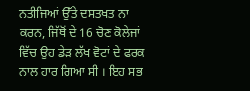ਨਤੀਜਿਆਂ ਉੱਤੇ ਦਸਤਖਤ ਨਾ ਕਰਨ, ਜਿੱਥੋਂ ਦੇ 16 ਚੋਣ ਕੋਲੇਜਾਂ ਵਿੱਚ ਉਹ ਡੇੜ ਲੱਖ ਵੋਟਾਂ ਦੇ ਫਰਕ ਨਾਲ ਹਾਰ ਗਿਆ ਸੀ । ਇਹ ਸਭ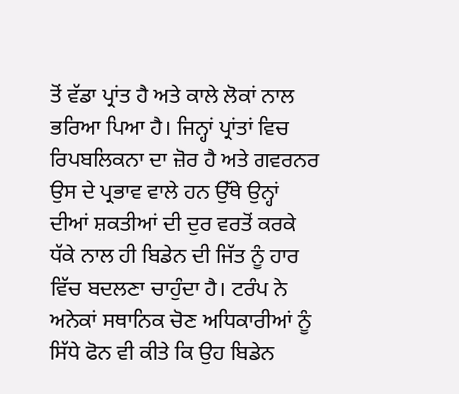ਤੋਂ ਵੱਡਾ ਪ੍ਰਾਂਤ ਹੈ ਅਤੇ ਕਾਲੇ ਲੋਕਾਂ ਨਾਲ ਭਰਿਆ ਪਿਆ ਹੈ। ਜਿਨ੍ਹਾਂ ਪ੍ਰਾਂਤਾਂ ਵਿਚ ਰਿਪਬਲਿਕਨਾ ਦਾ ਜ਼ੋਰ ਹੈ ਅਤੇ ਗਵਰਨਰ ਉਸ ਦੇ ਪ੍ਰਭਾਵ ਵਾਲੇ ਹਨ ਉੱਥੇ ਉਨ੍ਹਾਂ ਦੀਆਂ ਸ਼ਕਤੀਆਂ ਦੀ ਦੁਰ ਵਰਤੋਂ ਕਰਕੇ ਧੱਕੇ ਨਾਲ ਹੀ ਬਿਡੇਨ ਦੀ ਜਿੱਤ ਨੂੰ ਹਾਰ ਵਿੱਚ ਬਦਲਣਾ ਚਾਹੁੰਦਾ ਹੈ। ਟਰੰਪ ਨੇ ਅਨੇਕਾਂ ਸਥਾਨਿਕ ਚੋਣ ਅਧਿਕਾਰੀਆਂ ਨੂੰ ਸਿੱਧੇ ਫੋਨ ਵੀ ਕੀਤੇ ਕਿ ਉਹ ਬਿਡੇਨ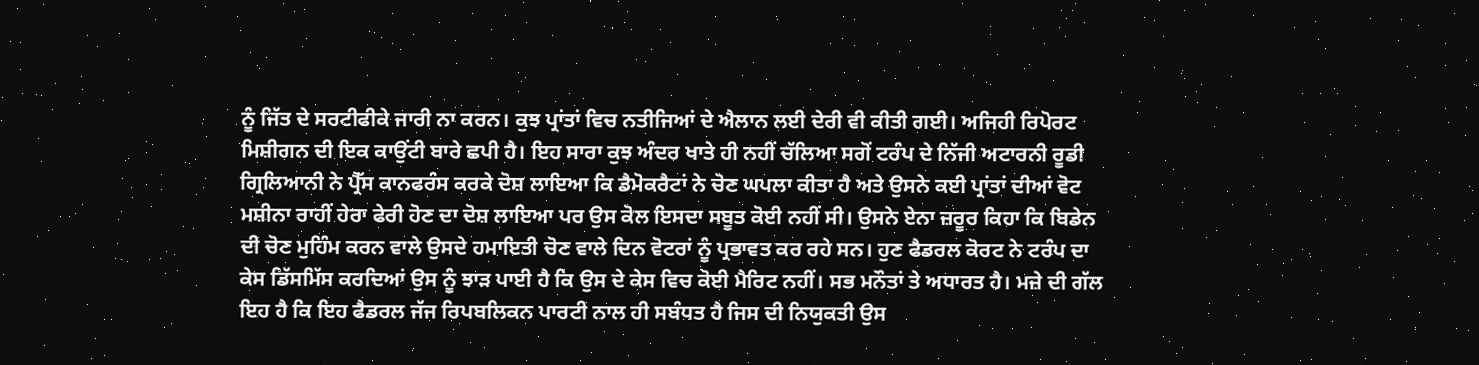ਨੂੰ ਜਿੱਤ ਦੇ ਸਰਟੀਫੀਕੇ ਜਾਰੀ ਨਾ ਕਰਨ। ਕੁਝ ਪ੍ਰਾਂਤਾਂ ਵਿਚ ਨਤੀਜਿਆਂ ਦੇ ਐਲਾਨ ਲਈ ਦੇਰੀ ਵੀ ਕੀਤੀ ਗਈ। ਅਜਿਹੀ ਰਿਪੋਰਟ ਮਿਸ਼ੀਗਨ ਦੀ ਇਕ ਕਾਉਂਟੀ ਬਾਰੇ ਛਪੀ ਹੈ। ਇਹ ਸਾਰਾ ਕੁਝ ਅੰਦਰ ਖਾਤੇ ਹੀ ਨਹੀਂ ਚੱਲਿਆ ਸਗੋਂ ਟਰੰਪ ਦੇ ਨਿੱਜੀ ਅਟਾਰਨੀ ਰੂਡੀ ਗ੍ਰਿਲਿਆਨੀ ਨੇ ਪ੍ਰੈੱਸ ਕਾਨਫਰੰਸ ਕਰਕੇ ਦੋਸ਼ ਲਾਇਆ ਕਿ ਡੈਮੋਕਰੈਟਾਂ ਨੇ ਚੋਣ ਘਪਲਾ ਕੀਤਾ ਹੈ ਅਤੇ ਉਸਨੇ ਕਈ ਪ੍ਰਾਂਤਾਂ ਦੀਆਂ ਵੋਟ ਮਸ਼ੀਨਾ ਰਾਹੀਂ ਹੇਰਾ ਫੇਰੀ ਹੋਣ ਦਾ ਦੋਸ਼ ਲਾਇਆ ਪਰ ਉਸ ਕੋਲ ਇਸਦਾ ਸਬੂਤ ਕੋਈ ਨਹੀਂ ਸੀ। ਉਸਨੇ ਏਨਾ ਜ਼ਰੂਰ ਕਿਹਾ ਕਿ ਬਿਡੇਨ ਦੀ ਚੋਣ ਮੁਹਿੰਮ ਕਰਨ ਵਾਲੇ ਉਸਦੇ ਹਮਾਇਤੀ ਚੋਣ ਵਾਲੇ ਦਿਨ ਵੋਟਰਾਂ ਨੂੰ ਪ੍ਰਭਾਵਤ ਕਰ ਰਹੇ ਸਨ। ਹੁਣ ਫੈਡਰਲ ਕੋਰਟ ਨੇ ਟਰੰਪ ਦਾ ਕੇਸ ਡਿੱਸਮਿੱਸ ਕਰਦਿਆਂ ਉਸ ਨੂੰ ਝਾੜ ਪਾਈ ਹੈ ਕਿ ਉਸ ਦੇ ਕੇਸ ਵਿਚ ਕੋਈ ਮੈਰਿਟ ਨਹੀਂ। ਸਭ ਮਨੌਤਾਂ ਤੇ ਅਧਾਰਤ ਹੈ। ਮਜ਼ੇ ਦੀ ਗੱਲ ਇਹ ਹੈ ਕਿ ਇਹ ਫੈਡਰਲ ਜੱਜ ਰਿਪਬਲਿਕਨ ਪਾਰਟੀ ਨਾਲ ਹੀ ਸਬੰਧਤ ਹੈ ਜਿਸ ਦੀ ਨਿਯੁਕਤੀ ਉਸ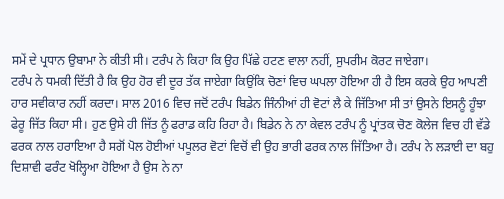ਸਮੇਂ ਦੇ ਪ੍ਰਧਾਨ ਉਬਾਮਾ ਨੇ ਕੀਤੀ ਸੀ। ਟਰੰਪ ਨੇ ਕਿਹਾ ਕਿ ਉਹ ਪਿੱਛੇ ਹਟਣ ਵਾਲਾ ਨਹੀਂ, ਸੁਪਰੀਮ ਕੋਰਟ ਜਾਏਗਾ।
ਟਰੰਪ ਨੇ ਧਮਕੀ ਦਿੱਤੀ ਹੈ ਕਿ ਉਹ ਹੋਰ ਵੀ ਦੂਰ ਤੱਕ ਜਾਏਗਾ ਕਿਉਂਕਿ ਚੋਣਾਂ ਵਿਚ ਘਪਲਾ ਹੋਇਆ ਹੀ ਹੈ ਇਸ ਕਰਕੇ ਉਹ ਆਪਣੀ ਹਾਰ ਸਵੀਕਾਰ ਨਹੀਂ ਕਰਦਾ। ਸਾਲ 2016 ਵਿਚ ਜਦੋਂ ਟਰੰਪ ਬਿਡੇਨ ਜਿੰਨੀਆਂ ਹੀ ਵੋਟਾਂ ਲੈ ਕੇ ਜਿੱਤਿਆ ਸੀ ਤਾਂ ਉਸਨੇ ਇਸਨੂੰ ਹੂੰਝਾ ਫੇਰੂ ਜਿੱਤ ਕਿਹਾ ਸੀ। ਹੁਣ ਉਸੇ ਹੀ ਜਿੱਤ ਨੂੰ ਫਰਾਡ ਕਹਿ ਰਿਹਾ ਹੈ। ਬਿਡੇਨ ਨੇ ਨਾ ਕੇਵਲ ਟਰੰਪ ਨੂੰ ਪ੍ਰਾਂਤਕ ਚੋਣ ਕੋਲੇਜ ਵਿਚ ਹੀ ਵੱਡੇ ਫਰਕ ਨਾਲ ਹਰਾਇਆ ਹੈ ਸਗੋਂ ਪੋਲ ਹੋਈਆਂ ਪਪੂਲਰ ਵੋਟਾਂ ਵਿਚੋਂ ਵੀ ਉਹ ਭਾਰੀ ਫਰਕ ਨਾਲ ਜਿੱਤਿਆ ਹੈ। ਟਰੰਪ ਨੇ ਲੜਾਈ ਦਾ ਬਹੁ ਦਿਸ਼ਾਵੀ ਫਰੰਟ ਖੋਲ੍ਹਿਆ ਹੋਇਆ ਹੈ ਉਸ ਨੇ ਨਾ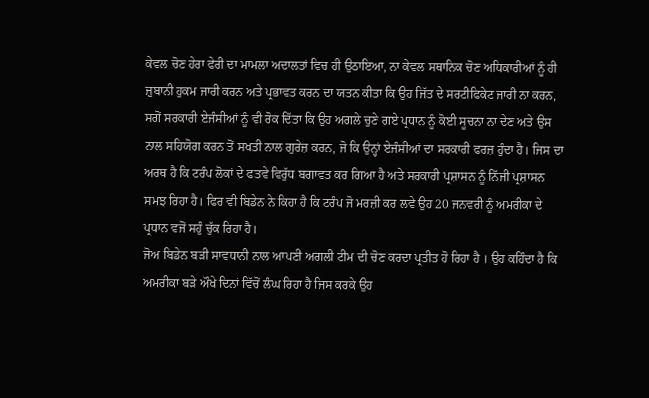ਕੇਵਲ ਚੋਣ ਹੇਰਾ ਫੇਰੀ ਦਾ ਮਾਮਲਾ ਅਦਾਲਤਾਂ ਵਿਚ ਹੀ ਉਠਾਇਆ, ਨਾ ਕੇਵਲ ਸਥਾਨਿਕ ਚੋਣ ਅਧਿਕਾਰੀਆਂ ਨੂੰ ਹੀ ਜ਼ੁਬਾਨੀ ਹੁਕਮ ਜਾਰੀ ਕਰਨ ਅਤੇ ਪ੍ਰਭਾਵਤ ਕਰਨ ਦਾ ਯਤਨ ਕੀਤਾ ਕਿ ਉਹ ਜਿੱਤ ਦੇ ਸਰਟੀਫਿਕੇਟ ਜਾਰੀ ਨਾ ਕਰਨ, ਸਗੋਂ ਸਰਕਾਰੀ ਏਜੰਸੀਆਂ ਨੂੰ ਵੀ ਰੋਕ ਦਿੱਤਾ ਕਿ ਉਹ ਅਗਲੇ ਚੁਣੇ ਗਏ ਪ੍ਰਧਾਨ ਨੂੰ ਕੋਈ ਸੂਚਨਾ ਨਾ ਦੇਣ ਅਤੇ ਉਸ ਨਾਲ ਸਹਿਯੋਗ ਕਰਨ ਤੋਂ ਸਖਤੀ ਨਾਲ ਗੁਰੇਜ਼ ਕਰਨ, ਜੋ ਕਿ ਉਨ੍ਹਾਂ ਏਜੰਸੀਆਂ ਦਾ ਸਰਕਾਰੀ ਫਰਜ਼ ਹੁੰਦਾ ਹੈ। ਜਿਸ ਦਾ ਅਰਥ ਹੈ ਕਿ ਟਰੰਪ ਲੋਕਾਂ ਦੇ ਫਤਵੇ ਵਿਰੁੱਧ ਬਗਾਵਤ ਕਰ ਗਿਆ ਹੈ ਅਤੇ ਸਰਕਾਰੀ ਪ੍ਰਸ਼ਾਸਨ ਨੂੰ ਨਿੱਜੀ ਪ੍ਰਸ਼ਾਸਨ ਸਮਝ ਰਿਹਾ ਹੈ। ਫਿਰ ਵੀ ਬਿਡੇਨ ਨੇ ਕਿਹਾ ਹੈ ਕਿ ਟਰੰਪ ਜੋ ਮਰਜ਼ੀ ਕਰ ਲਵੇ ਉਹ 20 ਜਨਵਰੀ ਨੂੰ ਅਮਰੀਕਾ ਦੇ ਪ੍ਰਧਾਨ ਵਜੋਂ ਸਹੁੰ ਚੁੱਕ ਰਿਹਾ ਹੈ।
ਜੋਅ ਬਿਡੇਨ ਬੜੀ ਸਾਵਧਾਨੀ ਨਾਲ ਆਪਣੀ ਅਗਲੀ ਟੀਮ ਦੀ ਚੋਣ ਕਰਦਾ ਪ੍ਰਤੀਤ ਹੋ ਰਿਹਾ ਹੈ । ਉਹ ਕਹਿੰਦਾ ਹੈ ਕਿ ਅਮਰੀਕਾ ਬੜੇ ਔਖੇ ਦਿਨਾਂ ਵਿੱਚੋਂ ਲੰਘ ਰਿਹਾ ਹੈ ਜਿਸ ਕਰਕੇ ਉਹ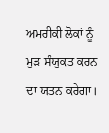ਅਮਰੀਕੀ ਲੋਕਾਂ ਨੂੰ ਮੁੜ ਸੰਯੁਕਤ ਕਰਨ ਦਾ ਯਤਨ ਕਰੇਗਾ।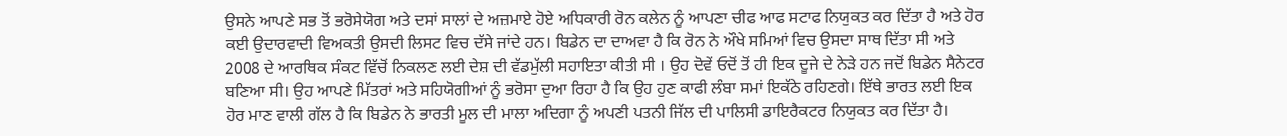ਉਸਨੇ ਆਪਣੇ ਸਭ ਤੋਂ ਭਰੋਸੇਯੋਗ ਅਤੇ ਦਸਾਂ ਸਾਲਾਂ ਦੇ ਅਜ਼ਮਾਏ ਹੋਏ ਅਧਿਕਾਰੀ ਰੋਨ ਕਲੇਨ ਨੂੰ ਆਪਣਾ ਚੀਫ ਆਫ ਸਟਾਫ ਨਿਯੁਕਤ ਕਰ ਦਿੱਤਾ ਹੈ ਅਤੇ ਹੋਰ ਕਈ ਉਦਾਰਵਾਦੀ ਵਿਅਕਤੀ ਉਸਦੀ ਲਿਸਟ ਵਿਚ ਦੱਸੇ ਜਾਂਦੇ ਹਨ। ਬਿਡੇਨ ਦਾ ਦਾਅਵਾ ਹੈ ਕਿ ਰੋਨ ਨੇ ਔਖੇ ਸਮਿਆਂ ਵਿਚ ਉਸਦਾ ਸਾਥ ਦਿੱਤਾ ਸੀ ਅਤੇ 2008 ਦੇ ਆਰਥਿਕ ਸੰਕਟ ਵਿੱਚੋਂ ਨਿਕਲਣ ਲਈ ਦੇਸ਼ ਦੀ ਵੱਡਮੁੱਲੀ ਸਹਾਇਤਾ ਕੀਤੀ ਸੀ । ਉਹ ਦੋਵੇਂ ਓਦੋਂ ਤੋਂ ਹੀ ਇਕ ਦੂਜੇ ਦੇ ਨੇੜੇ ਹਨ ਜਦੋਂ ਬਿਡੇਨ ਸੈਨੇਟਰ ਬਣਿਆ ਸੀ। ਉਹ ਆਪਣੇ ਮਿੱਤਰਾਂ ਅਤੇ ਸਹਿਯੋਗੀਆਂ ਨੂੰ ਭਰੋਸਾ ਦੁਆ ਰਿਹਾ ਹੈ ਕਿ ਉਹ ਹੁਣ ਕਾਫੀ ਲੰਬਾ ਸਮਾਂ ਇਕੱਠੇ ਰਹਿਣਗੇ। ਇੱਥੇ ਭਾਰਤ ਲਈ ਇਕ ਹੋਰ ਮਾਣ ਵਾਲੀ ਗੱਲ ਹੈ ਕਿ ਬਿਡੇਨ ਨੇ ਭਾਰਤੀ ਮੂਲ ਦੀ ਮਾਲਾ ਅਦਿਗਾ ਨੂੰ ਅਪਣੀ ਪਤਨੀ ਜਿੱਲ ਦੀ ਪਾਲਿਸੀ ਡਾਇਰੈਕਟਰ ਨਿਯੁਕਤ ਕਰ ਦਿੱਤਾ ਹੈ।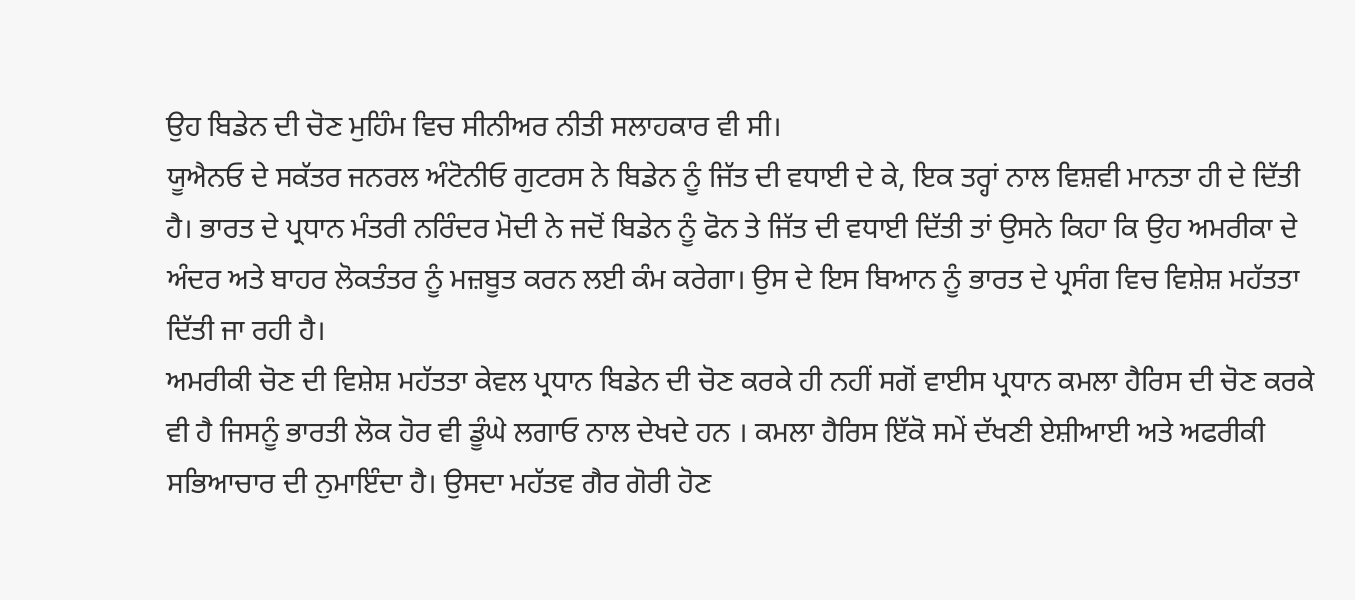ਉਹ ਬਿਡੇਨ ਦੀ ਚੋਣ ਮੁਹਿੰਮ ਵਿਚ ਸੀਨੀਅਰ ਨੀਤੀ ਸਲਾਹਕਾਰ ਵੀ ਸੀ।
ਯੂਐਨਓ ਦੇ ਸਕੱਤਰ ਜਨਰਲ ਅੰਟੋਨੀਓ ਗੁਟਰਸ ਨੇ ਬਿਡੇਨ ਨੂੰ ਜਿੱਤ ਦੀ ਵਧਾਈ ਦੇ ਕੇ, ਇਕ ਤਰ੍ਹਾਂ ਨਾਲ ਵਿਸ਼ਵੀ ਮਾਨਤਾ ਹੀ ਦੇ ਦਿੱਤੀ ਹੈ। ਭਾਰਤ ਦੇ ਪ੍ਰਧਾਨ ਮੰਤਰੀ ਨਰਿੰਦਰ ਮੋਦੀ ਨੇ ਜਦੋਂ ਬਿਡੇਨ ਨੂੰ ਫੋਨ ਤੇ ਜਿੱਤ ਦੀ ਵਧਾਈ ਦਿੱਤੀ ਤਾਂ ਉਸਨੇ ਕਿਹਾ ਕਿ ਉਹ ਅਮਰੀਕਾ ਦੇ ਅੰਦਰ ਅਤੇ ਬਾਹਰ ਲੋਕਤੰਤਰ ਨੂੰ ਮਜ਼ਬੂਤ ਕਰਨ ਲਈ ਕੰਮ ਕਰੇਗਾ। ਉਸ ਦੇ ਇਸ ਬਿਆਨ ਨੂੰ ਭਾਰਤ ਦੇ ਪ੍ਰਸੰਗ ਵਿਚ ਵਿਸ਼ੇਸ਼ ਮਹੱਤਤਾ ਦਿੱਤੀ ਜਾ ਰਹੀ ਹੈ।
ਅਮਰੀਕੀ ਚੋਣ ਦੀ ਵਿਸ਼ੇਸ਼ ਮਹੱਤਤਾ ਕੇਵਲ ਪ੍ਰਧਾਨ ਬਿਡੇਨ ਦੀ ਚੋਣ ਕਰਕੇ ਹੀ ਨਹੀਂ ਸਗੋਂ ਵਾਈਸ ਪ੍ਰਧਾਨ ਕਮਲਾ ਹੈਰਿਸ ਦੀ ਚੋਣ ਕਰਕੇ ਵੀ ਹੈ ਜਿਸਨੂੰ ਭਾਰਤੀ ਲੋਕ ਹੋਰ ਵੀ ਡੂੰਘੇ ਲਗਾਓ ਨਾਲ ਦੇਖਦੇ ਹਨ । ਕਮਲਾ ਹੈਰਿਸ ਇੱਕੋ ਸਮੇਂ ਦੱਖਣੀ ਏਸ਼ੀਆਈ ਅਤੇ ਅਫਰੀਕੀ ਸਭਿਆਚਾਰ ਦੀ ਨੁਮਾਇੰਦਾ ਹੈ। ਉਸਦਾ ਮਹੱਤਵ ਗੈਰ ਗੋਰੀ ਹੋਣ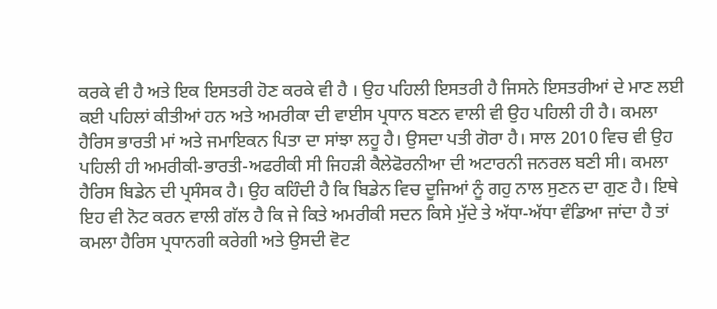ਕਰਕੇ ਵੀ ਹੈ ਅਤੇ ਇਕ ਇਸਤਰੀ ਹੋਣ ਕਰਕੇ ਵੀ ਹੈ । ਉਹ ਪਹਿਲੀ ਇਸਤਰੀ ਹੈ ਜਿਸਨੇ ਇਸਤਰੀਆਂ ਦੇ ਮਾਣ ਲਈ ਕਈ ਪਹਿਲਾਂ ਕੀਤੀਆਂ ਹਨ ਅਤੇ ਅਮਰੀਕਾ ਦੀ ਵਾਈਸ ਪ੍ਰਧਾਨ ਬਣਨ ਵਾਲੀ ਵੀ ਉਹ ਪਹਿਲੀ ਹੀ ਹੈ। ਕਮਲਾ ਹੈਰਿਸ ਭਾਰਤੀ ਮਾਂ ਅਤੇ ਜਮਾਇਕਨ ਪਿਤਾ ਦਾ ਸਾਂਝਾ ਲਹੂ ਹੈ। ਉਸਦਾ ਪਤੀ ਗੋਰਾ ਹੈ। ਸਾਲ 2010 ਵਿਚ ਵੀ ਉਹ ਪਹਿਲੀ ਹੀ ਅਮਰੀਕੀ-ਭਾਰਤੀ-ਅਫਰੀਕੀ ਸੀ ਜਿਹੜੀ ਕੈਲੇਫੋਰਨੀਆ ਦੀ ਅਟਾਰਨੀ ਜਨਰਲ ਬਣੀ ਸੀ। ਕਮਲਾ ਹੈਰਿਸ ਬਿਡੇਨ ਦੀ ਪ੍ਰਸੰਸਕ ਹੈ। ਉਹ ਕਹਿੰਦੀ ਹੈ ਕਿ ਬਿਡੇਨ ਵਿਚ ਦੂਜਿਆਂ ਨੂੰ ਗਹੁ ਨਾਲ ਸੁਣਨ ਦਾ ਗੁਣ ਹੈ। ਇਥੇ ਇਹ ਵੀ ਨੋਟ ਕਰਨ ਵਾਲੀ ਗੱਲ ਹੈ ਕਿ ਜੇ ਕਿਤੇ ਅਮਰੀਕੀ ਸਦਨ ਕਿਸੇ ਮੁੱਦੇ ਤੇ ਅੱਧਾ-ਅੱਧਾ ਵੰਡਿਆ ਜਾਂਦਾ ਹੈ ਤਾਂ ਕਮਲਾ ਹੈਰਿਸ ਪ੍ਰਧਾਨਗੀ ਕਰੇਗੀ ਅਤੇ ਉਸਦੀ ਵੋਟ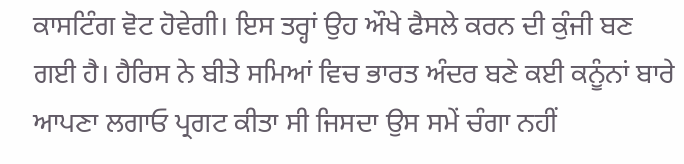ਕਾਸਟਿੰਗ ਵੋਟ ਹੋਵੇਗੀ। ਇਸ ਤਰ੍ਹਾਂ ਉਹ ਔਖੇ ਫੈਸਲੇ ਕਰਨ ਦੀ ਕੁੰਜੀ ਬਣ ਗਈ ਹੈ। ਹੈਰਿਸ ਨੇ ਬੀਤੇ ਸਮਿਆਂ ਵਿਚ ਭਾਰਤ ਅੰਦਰ ਬਣੇ ਕਈ ਕਨੂੰਨਾਂ ਬਾਰੇ ਆਪਣਾ ਲਗਾਓ ਪ੍ਰਗਟ ਕੀਤਾ ਸੀ ਜਿਸਦਾ ਉਸ ਸਮੇਂ ਚੰਗਾ ਨਹੀਂ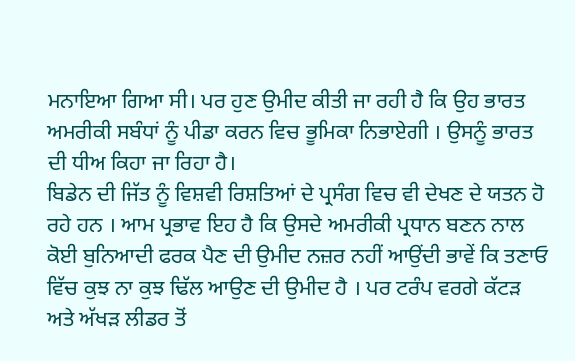ਮਨਾਇਆ ਗਿਆ ਸੀ। ਪਰ ਹੁਣ ਉਮੀਦ ਕੀਤੀ ਜਾ ਰਹੀ ਹੈ ਕਿ ਉਹ ਭਾਰਤ ਅਮਰੀਕੀ ਸਬੰਧਾਂ ਨੂੰ ਪੀਡਾ ਕਰਨ ਵਿਚ ਭੂਮਿਕਾ ਨਿਭਾਏਗੀ । ਉਸਨੂੰ ਭਾਰਤ ਦੀ ਧੀਅ ਕਿਹਾ ਜਾ ਰਿਹਾ ਹੈ।
ਬਿਡੇਨ ਦੀ ਜਿੱਤ ਨੂੰ ਵਿਸ਼ਵੀ ਰਿਸ਼ਤਿਆਂ ਦੇ ਪ੍ਰਸੰਗ ਵਿਚ ਵੀ ਦੇਖਣ ਦੇ ਯਤਨ ਹੋ ਰਹੇ ਹਨ । ਆਮ ਪ੍ਰਭਾਵ ਇਹ ਹੈ ਕਿ ਉਸਦੇ ਅਮਰੀਕੀ ਪ੍ਰਧਾਨ ਬਣਨ ਨਾਲ ਕੋਈ ਬੁਨਿਆਦੀ ਫਰਕ ਪੈਣ ਦੀ ਉਮੀਦ ਨਜ਼ਰ ਨਹੀਂ ਆਉਂਦੀ ਭਾਵੇਂ ਕਿ ਤਣਾਓ ਵਿੱਚ ਕੁਝ ਨਾ ਕੁਝ ਢਿੱਲ ਆਉਣ ਦੀ ਉਮੀਦ ਹੈ । ਪਰ ਟਰੰਪ ਵਰਗੇ ਕੱਟੜ ਅਤੇ ਅੱਖੜ ਲੀਡਰ ਤੋਂ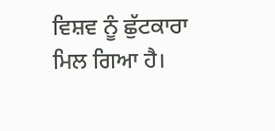ਵਿਸ਼ਵ ਨੂੰ ਛੁੱਟਕਾਰਾ ਮਿਲ ਗਿਆ ਹੈ।